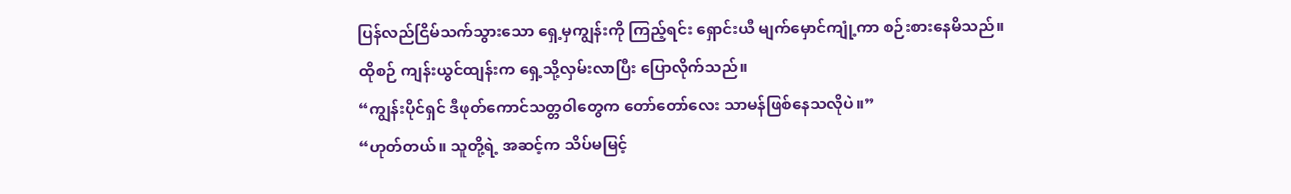ပြန်လည်ငြိမ်သက်သွားသော ရှေ့မှကျွန်းကို ကြည့်ရင်း ရှောင်းယီ မျက်မှောင်ကျုံ့ကာ စဉ်းစားနေမိသည်။
ထိုစဉ် ကျန်းယွင်ထျန်းက ရှေ့သို့လှမ်းလာပြီး ပြောလိုက်သည်။
“ကျွန်းပိုင်ရှင် ဒီဖုတ်ကောင်သတ္တဝါတွေက တော်တော်လေး သာမန်ဖြစ်နေသလိုပဲ။”
“ဟုတ်တယ်။ သူတို့ရဲ့ အဆင့်က သိပ်မမြင့်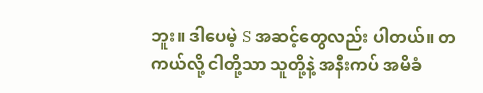ဘူး။ ဒါပေမဲ့ S အဆင့်တွေလည်း ပါတယ်။ တကယ်လို့ ငါတို့သာ သူတို့နဲ့ အနီးကပ် အမိခံ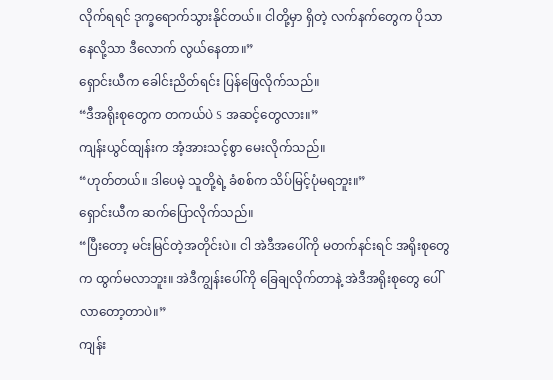လိုက်ရရင် ဒုက္ခရောက်သွားနိုင်တယ်။ ငါတို့မှာ ရှိတဲ့ လက်နက်တွေက ပိုသာနေလို့သာ ဒီလောက် လွယ်နေတာ။”
ရှောင်းယီက ခေါင်းညိတ်ရင်း ပြန်ဖြေလိုက်သည်။
“ဒီအရိုးစုတွေက တကယ်ပဲ S အဆင့်တွေလား။”
ကျန်းယွင်ထျန်းက အံ့အားသင့်စွာ မေးလိုက်သည်။
“ဟုတ်တယ်။ ဒါပေမဲ့ သူတို့ရဲ့ ခံစစ်က သိပ်မြင့်ပုံမရဘူး။”
ရှောင်းယီက ဆက်ပြောလိုက်သည်။
“ပြီးတော့ မင်းမြင်တဲ့အတိုင်းပဲ။ ငါ အဲဒီအပေါ်ကို မတက်နင်းရင် အရိုးစုတွေက ထွက်မလာဘူး။ အဲဒီကျွန်းပေါ်ကို ခြေချလိုက်တာနဲ့ အဲဒီအရိုးစုတွေ ပေါ်လာတော့တာပဲ။”
ကျန်း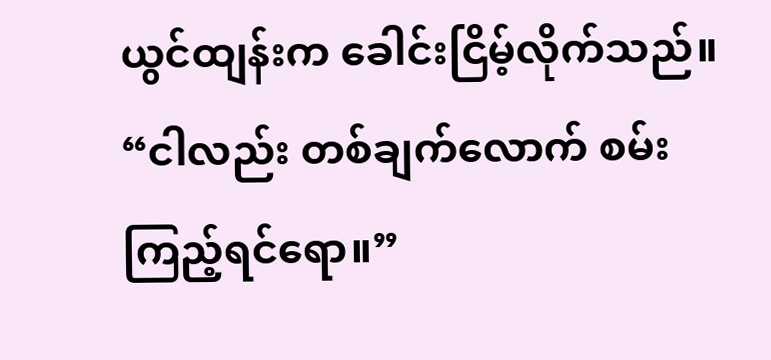ယွင်ထျန်းက ခေါင်းငြိမ့်လိုက်သည်။
“ငါလည်း တစ်ချက်လောက် စမ်းကြည့်ရင်ရော။”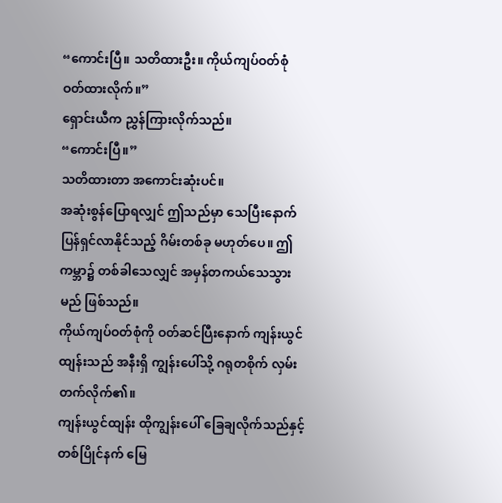“ကောင်းပြီ။ သတိထားဦး။ ကိုယ်ကျပ်ဝတ်စုံ ဝတ်ထားလိုက်။”
ရှောင်းယီက ညွှန်ကြားလိုက်သည်။
“ကောင်းပြီ။”
သတိထားတာ အကောင်းဆုံးပင်။
အဆုံးစွန်ပြောရလျှင် ဤသည်မှာ သေပြီးနောက် ပြန်ရှင်လာနိုင်သည့် ဂိမ်းတစ်ခု မဟုတ်ပေ။ ဤကမ္ဘာ၌ တစ်ခါသေလျှင် အမှန်တကယ်သေသွားမည် ဖြစ်သည်။
ကိုယ်ကျပ်ဝတ်စုံကို ဝတ်ဆင်ပြီးနောက် ကျန်းယွင်ထျန်းသည် အနီးရှိ ကျွန်းပေါ်သို့ ဂရုတစိုက် လှမ်းတက်လိုက်၏။
ကျန်းယွင်ထျန်း ထိုကျွန်းပေါ် ခြေချလိုက်သည်နှင့် တစ်ပြိုင်နက် မြေ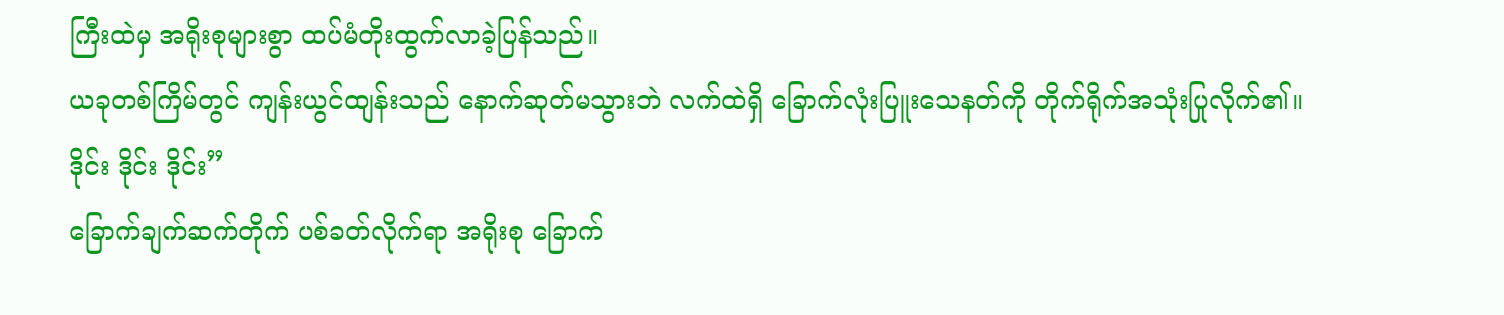ကြီးထဲမှ အရိုးစုများစွာ ထပ်မံတိုးထွက်လာခဲ့ပြန်သည်။
ယခုတစ်ကြိမ်တွင် ကျန်းယွင်ထျန်းသည် နောက်ဆုတ်မသွားဘဲ လက်ထဲရှိ ခြောက်လုံးပြူးသေနတ်ကို တိုက်ရိုက်အသုံးပြုလိုက်၏။
ဒိုင်း ဒိုင်း ဒိုင်း”
ခြောက်ချက်ဆက်တိုက် ပစ်ခတ်လိုက်ရာ အရိုးစု ခြောက်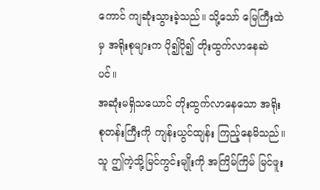ကောင် ကျဆုံးသွားခဲ့သည်။ သို့သော် မြေကြီးထဲမှ အရိုးစုများက ပို၍ပို၍ တိုးထွက်လာနေဆဲပင်။
အဆုံးမရှိသယောင် တိုးထွက်လာနေသော အရိုးစုတန်းကြီးကို ကျန်းယွင်ထျန်း ကြည့်နေမိသည်။ သူ ဤကဲ့သို့မြင်ကွင်းမျိုးကို အကြိမ်ကြိမ် မြင်ဖူး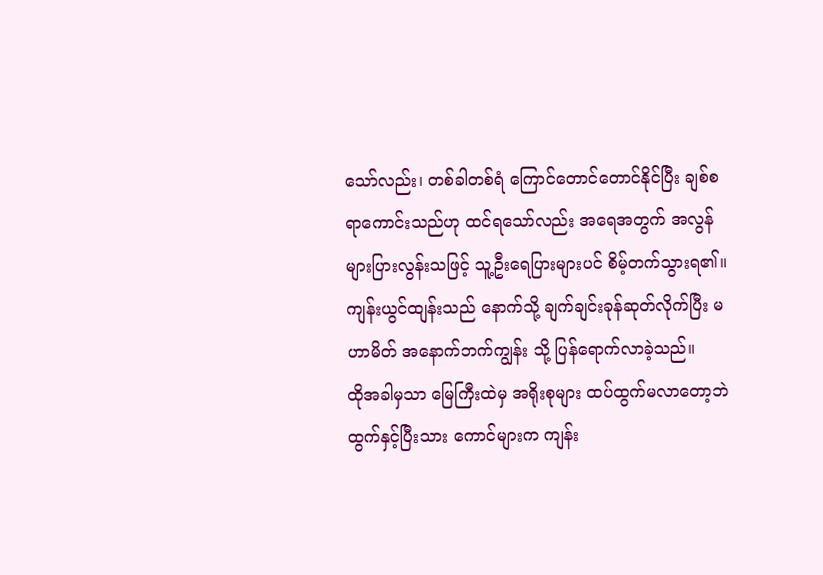သော်လည်း၊ တစ်ခါတစ်ရံ ကြောင်တောင်တောင်နိုင်ပြီး ချစ်စရာကောင်းသည်ဟု ထင်ရသော်လည်း အရေအတွက် အလွန်များပြားလွန်းသဖြင့် သူ့ဦးရေပြားများပင် စိမ့်တက်သွားရ၏။
ကျန်းယွင်ထျန်းသည် နောက်သို့ ချက်ချင်းခုန်ဆုတ်လိုက်ပြီး မဟာမိတ် အနောက်ဘက်ကျွန်း သို့ ပြန်ရောက်လာခဲ့သည်။
ထိုအခါမှသာ မြေကြီးထဲမှ အရိုးစုများ ထပ်ထွက်မလာတော့ဘဲ ထွက်နှင့်ပြီးသား ကောင်များက ကျန်း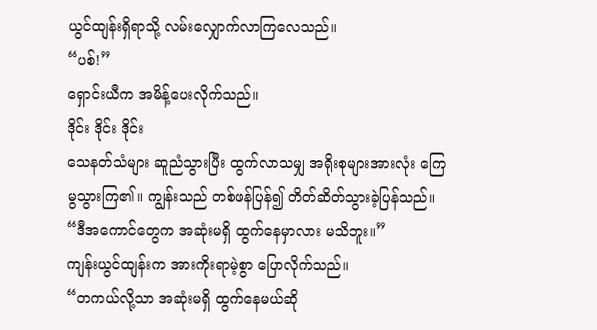ယွင်ထျန်းရှိရာသို့ လမ်းလျှောက်လာကြလေသည်။
“ပစ်!”
ရှောင်းယီက အမိန့်ပေးလိုက်သည်။
ဒိုင်း ဒိုင်း ဒိုင်း
သေနတ်သံများ ဆူညံသွားပြီး ထွက်လာသမျှ အရိုးစုများအားလုံး ကြေမွသွားကြ၏။ ကျွန်းသည် တစ်ဖန်ပြန်၍ တိတ်ဆိတ်သွားခဲ့ပြန်သည်။
“ဒီအကောင်တွေက အဆုံးမရှိ ထွက်နေမှာလား မသိဘူး။”
ကျန်းယွင်ထျန်းက အားကိုးရာမဲ့စွာ ပြောလိုက်သည်။
“တကယ်လို့သာ အဆုံးမရှိ ထွက်နေမယ်ဆို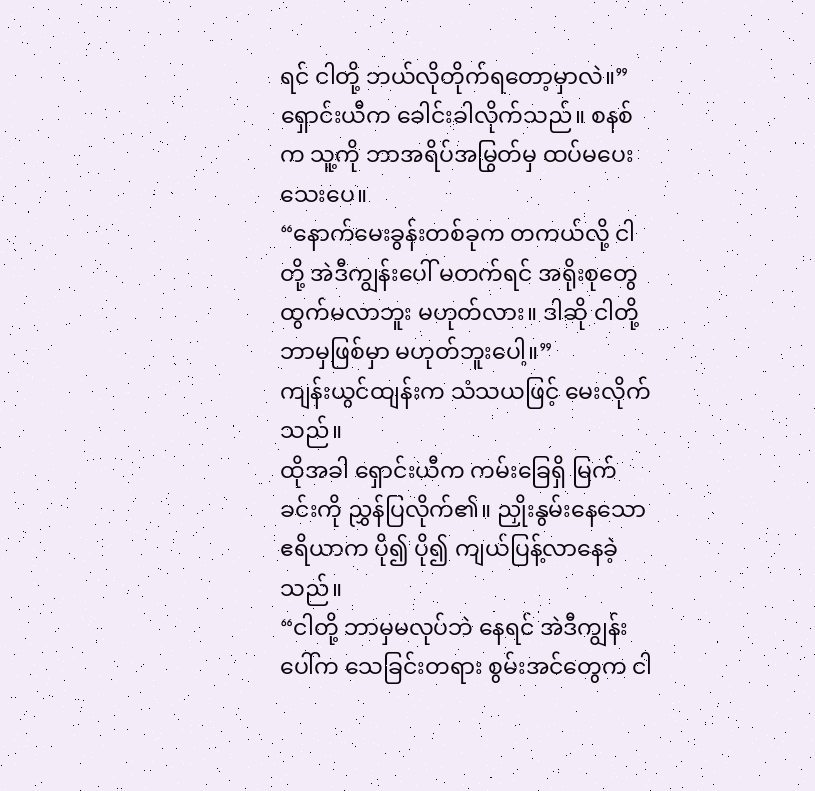ရင် ငါတို့ ဘယ်လိုတိုက်ရတော့မှာလဲ။”
ရှောင်းယီက ခေါင်းခါလိုက်သည်။ စနစ်က သူ့ကို ဘာအရိပ်အမြွတ်မှ ထပ်မပေးသေးပေ။
“နောက်မေးခွန်းတစ်ခုက တကယ်လို့ ငါတို့ အဲဒီကျွန်းပေါ် မတက်ရင် အရိုးစုတွေ ထွက်မလာဘူး မဟုတ်လား။ ဒါဆို ငါတို့ ဘာမှဖြစ်မှာ မဟုတ်ဘူးပေါ့။”
ကျန်းယွင်ထျန်းက သံသယဖြင့် မေးလိုက်သည်။
ထိုအခါ ရှောင်းယီက ကမ်းခြေရှိ မြက်ခင်းကို ညွှန်ပြလိုက်၏။ ညှိုးနွမ်းနေသော ဧရိယာက ပို၍ ပို၍ ကျယ်ပြန့်လာနေခဲ့သည်။
“ငါတို့ ဘာမှမလုပ်ဘဲ နေရင် အဲဒီကျွန်းပေါ်က သေခြင်းတရား စွမ်းအင်တွေက ငါ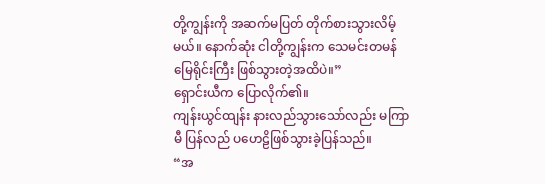တို့ကျွန်းကို အဆက်မပြတ် တိုက်စားသွားလိမ့်မယ်။ နောက်ဆုံး ငါတို့ကျွန်းက သေမင်းတမန် မြေရိုင်းကြီး ဖြစ်သွားတဲ့အထိပဲ။”
ရှောင်းယီက ပြောလိုက်၏။
ကျန်းယွင်ထျန်း နားလည်သွားသော်လည်း မကြာမီ ပြန်လည် ပဟေဠိဖြစ်သွားခဲ့ပြန်သည်။
“အ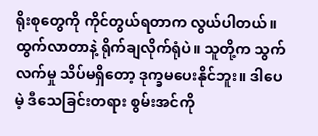ရိုးစုတွေကို ကိုင်တွယ်ရတာက လွယ်ပါတယ်။ ထွက်လာတာနဲ့ ရိုက်ချလိုက်ရုံပဲ။ သူတို့က သွက်လက်မှု သိပ်မရှိတော့ ဒုက္ခမပေးနိုင်ဘူး။ ဒါပေမဲ့ ဒီသေခြင်းတရား စွမ်းအင်ကို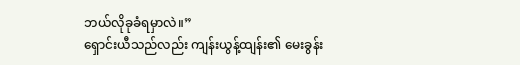ဘယ်လိုခုခံရမှာလဲ။”
ရှောင်းယီသည်လည်း ကျန်းယွန့်ထျန်း၏ မေးခွန်း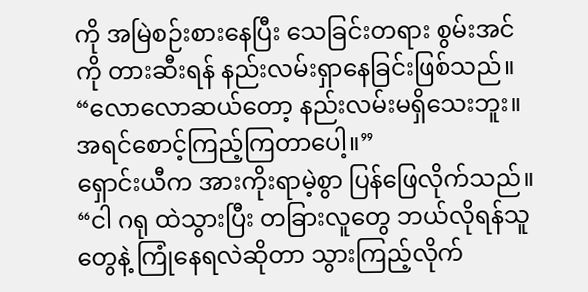ကို အမြဲစဉ်းစားနေပြီး သေခြင်းတရား စွမ်းအင်ကို တားဆီးရန် နည်းလမ်းရှာနေခြင်းဖြစ်သည်။
“လောလောဆယ်တော့ နည်းလမ်းမရှိသေးဘူး။ အရင်စောင့်ကြည့်ကြတာပေါ့။”
ရှောင်းယီက အားကိုးရာမဲ့စွာ ပြန်ဖြေလိုက်သည်။
“ငါ ဂရု ထဲသွားပြီး တခြားလူတွေ ဘယ်လိုရန်သူတွေနဲ့ ကြုံနေရလဲဆိုတာ သွားကြည့်လိုက်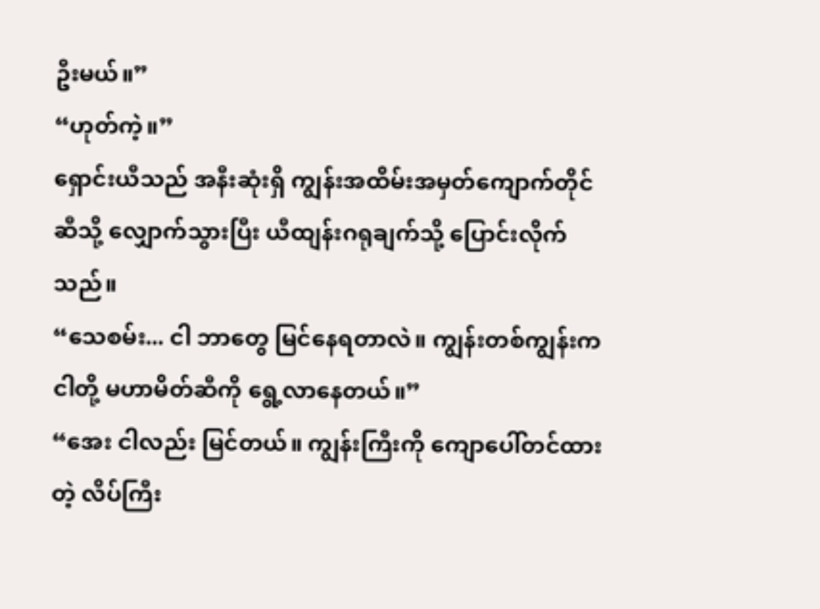ဦးမယ်။”
“ဟုတ်ကဲ့။”
ရှောင်းယီသည် အနီးဆုံးရှိ ကျွန်းအထိမ်းအမှတ်ကျောက်တိုင်ဆီသို့ လျှောက်သွားပြီး ယီထျန်းဂရုချက်သို့ ပြောင်းလိုက်သည်။
“သေစမ်း... ငါ ဘာတွေ မြင်နေရတာလဲ။ ကျွန်းတစ်ကျွန်းက ငါတို့ မဟာမိတ်ဆီကို ရွေ့လာနေတယ်။”
“အေး ငါလည်း မြင်တယ်။ ကျွန်းကြီးကို ကျောပေါ်တင်ထားတဲ့ လိပ်ကြီး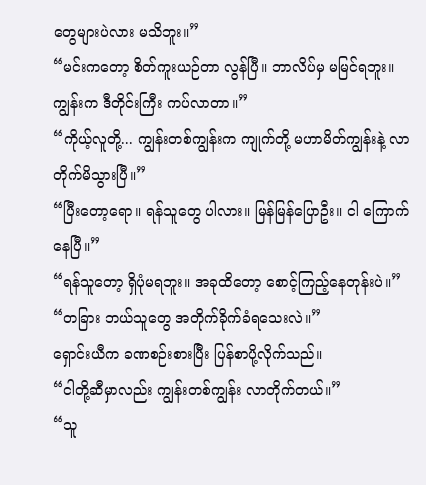တွေများပဲလား မသိဘူး။”
“မင်းကတော့ စိတ်ကူးယဉ်တာ လွန်ပြီ။ ဘာလိပ်မှ မမြင်ရဘူး။ ကျွန်းက ဒီတိုင်းကြီး ကပ်လာတာ။”
“ကိုယ့်လူတို့... ကျွန်းတစ်ကျွန်းက ကျုက်တို့ မဟာမိတ်ကျွန်းနဲ့ လာတိုက်မိသွားပြီ။”
“ပြီးတော့ရော။ ရန်သူတွေ ပါလား။ မြန်မြန်ပြောဦး။ ငါ ကြောက်နေပြီ။”
“ရန်သူတော့ ရှိပုံမရဘူး။ အခုထိတော့ စောင့်ကြည့်နေတုန်းပဲ။”
“တခြား ဘယ်သူတွေ အတိုက်ခိုက်ခံရသေးလဲ။”
ရှောင်းယီက ခဏစဉ်းစားပြီး ပြန်စာပို့လိုက်သည်။
“ငါတို့ဆီမှာလည်း ကျွန်းတစ်ကျွန်း လာတိုက်တယ်။”
“သူ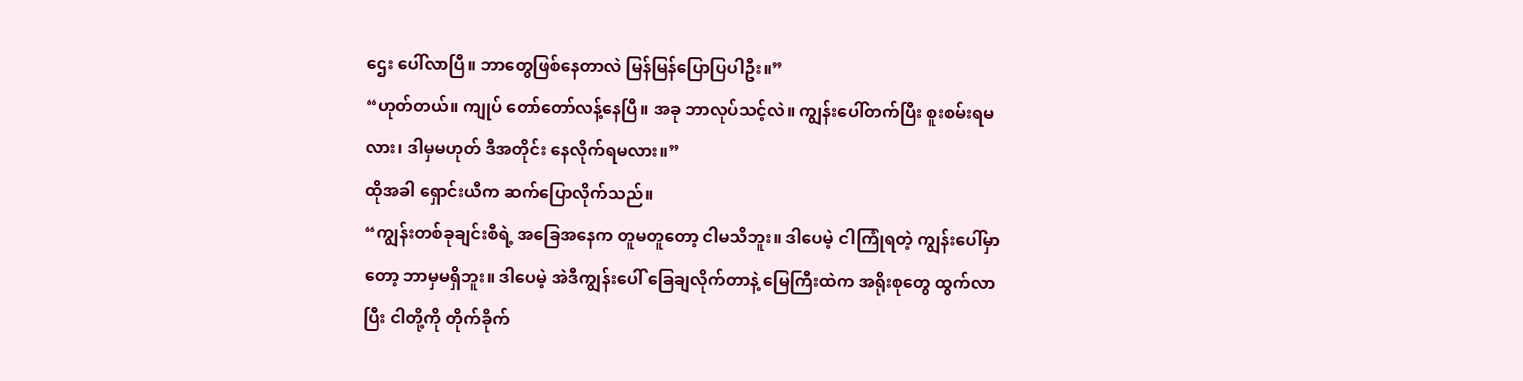ဌေး ပေါ်လာပြီ။ ဘာတွေဖြစ်နေတာလဲ မြန်မြန်ပြောပြပါဦး။”
“ဟုတ်တယ်။ ကျုပ် တော်တော်လန့်နေပြီ။ အခု ဘာလုပ်သင့်လဲ။ ကျွန်းပေါ်တက်ပြီး စူးစမ်းရမလား၊ ဒါမှမဟုတ် ဒီအတိုင်း နေလိုက်ရမလား။”
ထိုအခါ ရှောင်းယီက ဆက်ပြောလိုက်သည်။
“ကျွန်းတစ်ခုချင်းစီရဲ့ အခြေအနေက တူမတူတော့ ငါမသိဘူး။ ဒါပေမဲ့ ငါကြုံရတဲ့ ကျွန်းပေါ်မှာတော့ ဘာမှမရှိဘူး။ ဒါပေမဲ့ အဲဒီကျွန်းပေါ် ခြေချလိုက်တာနဲ့ မြေကြီးထဲက အရိုးစုတွေ ထွက်လာပြီး ငါတို့ကို တိုက်ခိုက်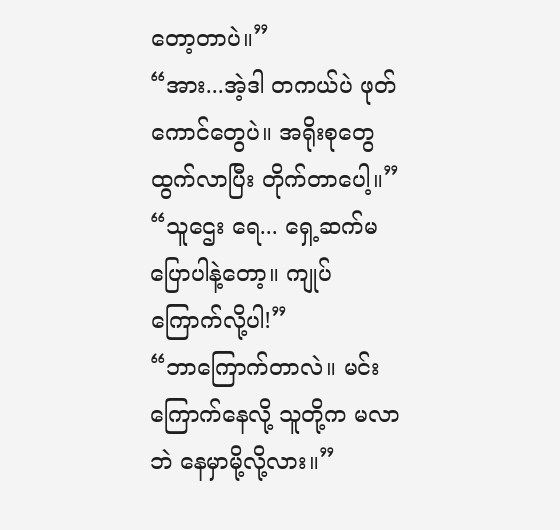တော့တာပဲ။”
“အား...အဲ့ဒါ တကယ်ပဲ ဖုတ်ကောင်တွေပဲ။ အရိုးစုတွေ ထွက်လာပြီး တိုက်တာပေါ့။”
“သူဌေး ရေ... ရှေ့ဆက်မပြောပါနဲ့တော့။ ကျုပ် ကြောက်လို့ပါ!”
“ဘာကြောက်တာလဲ။ မင်းကြောက်နေလို့ သူတို့က မလာဘဲ နေမှာမို့လို့လား။”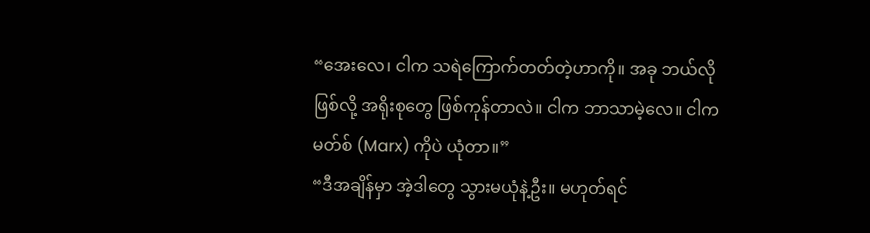“အေးလေ၊ ငါက သရဲကြောက်တတ်တဲ့ဟာကို။ အခု ဘယ်လိုဖြစ်လို့ အရိုးစုတွေ ဖြစ်ကုန်တာလဲ။ ငါက ဘာသာမဲ့လေ။ ငါက မတ်စ် (Marx) ကိုပဲ ယုံတာ။”
“ဒီအချိန်မှာ အဲ့ဒါတွေ သွားမယုံနဲ့ဦး။ မဟုတ်ရင်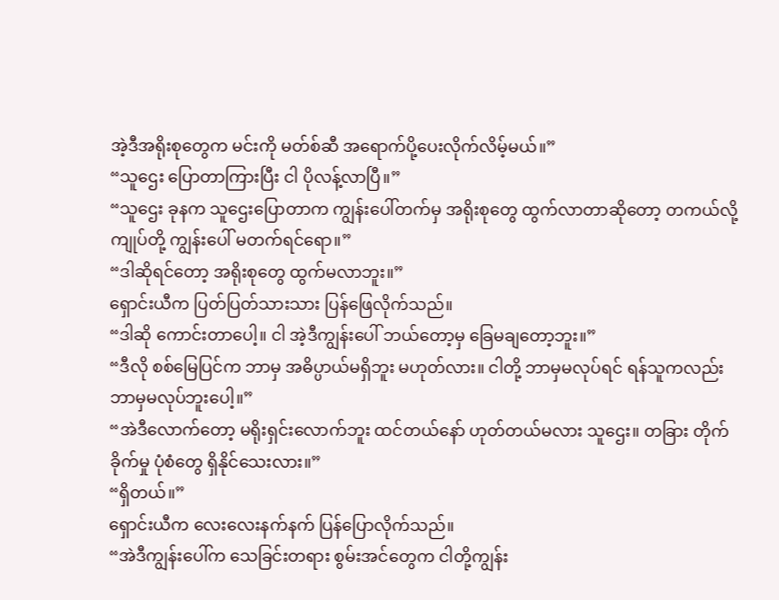အဲ့ဒီအရိုးစုတွေက မင်းကို မတ်စ်ဆီ အရောက်ပို့ပေးလိုက်လိမ့်မယ်။”
“သူဌေး ပြောတာကြားပြီး ငါ ပိုလန့်လာပြီ။”
“သူဌေး ခုနက သူဌေးပြောတာက ကျွန်းပေါ်တက်မှ အရိုးစုတွေ ထွက်လာတာဆိုတော့ တကယ်လို့ ကျုပ်တို့ ကျွန်းပေါ် မတက်ရင်ရော။”
“ဒါဆိုရင်တော့ အရိုးစုတွေ ထွက်မလာဘူး။”
ရှောင်းယီက ပြတ်ပြတ်သားသား ပြန်ဖြေလိုက်သည်။
“ဒါဆို ကောင်းတာပေါ့။ ငါ အဲ့ဒီကျွန်းပေါ် ဘယ်တော့မှ ခြေမချတော့ဘူး။”
“ဒီလို စစ်မြေပြင်က ဘာမှ အဓိပ္ပာယ်မရှိဘူး မဟုတ်လား။ ငါတို့ ဘာမှမလုပ်ရင် ရန်သူကလည်း ဘာမှမလုပ်ဘူးပေါ့။”
“အဲဒီလောက်တော့ မရိုးရှင်းလောက်ဘူး ထင်တယ်နော် ဟုတ်တယ်မလား သူဌေး။ တခြား တိုက်ခိုက်မှု ပုံစံတွေ ရှိနိုင်သေးလား။”
“ရှိတယ်။”
ရှောင်းယီက လေးလေးနက်နက် ပြန်ပြောလိုက်သည်။
“အဲဒီကျွန်းပေါ်က သေခြင်းတရား စွမ်းအင်တွေက ငါတို့ကျွန်း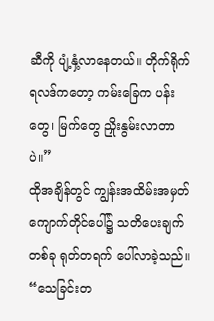ဆီကို ပျံ့နှံ့လာနေတယ်။ တိုက်ရိုက်ရလဒ်ကတော့ ကမ်းခြေက ပန်းတွေ၊ မြက်တွေ ညှိုးနွမ်းလာတာပဲ။”
ထိုအချိန်တွင် ကျွန်းအထိမ်းအမှတ်ကျောက်တိုင်ပေါ်၌ သတိပေးချက်တစ်ခု ရုတ်တရက် ပေါ်လာခဲ့သည်။
“သေခြင်းတ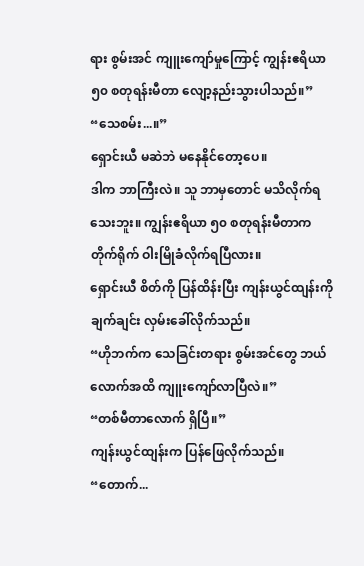ရား စွမ်းအင် ကျူးကျော်မှုကြောင့် ကျွန်းဧရိယာ ၅၀ စတုရန်းမီတာ လျော့နည်းသွားပါသည်။”
“သေစမ်း...။”
ရှောင်းယီ မဆဲဘဲ မနေနိုင်တော့ပေ။
ဒါက ဘာကြီးလဲ။ သူ ဘာမှတောင် မသိလိုက်ရသေးဘူး။ ကျွန်းဧရိယာ ၅၀ စတုရန်းမီတာက တိုက်ရိုက် ဝါးမြိုခံလိုက်ရပြီလား။
ရှောင်းယီ စိတ်ကို ပြန်ထိန်းပြီး ကျန်းယွင်ထျန်းကို ချက်ချင်း လှမ်းခေါ်လိုက်သည်။
“ဟိုဘက်က သေခြင်းတရား စွမ်းအင်တွေ ဘယ်လောက်အထိ ကျူးကျော်လာပြီလဲ။”
“တစ်မီတာလောက် ရှိပြီ။”
ကျန်းယွင်ထျန်းက ပြန်ဖြေလိုက်သည်။
“တောက်...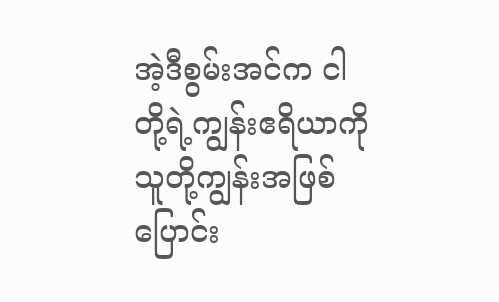အဲ့ဒီစွမ်းအင်က ငါတို့ရဲ့ကျွန်းဧရိယာကို သူတို့ကျွန်းအဖြစ် ပြောင်း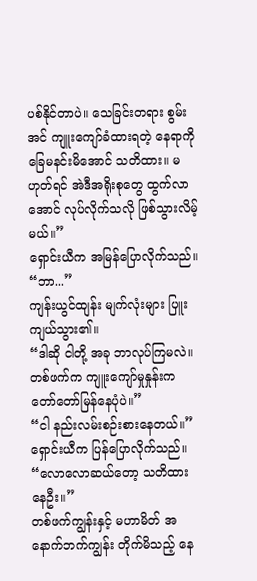ပစ်နိုင်တာပဲ။ သေခြင်းတရား စွမ်းအင် ကျူးကျော်ခံထားရတဲ့ နေရာကို ခြေမနင်းမိအောင် သတိထား။ မဟုတ်ရင် အဲဒီအရိုးစုတွေ ထွက်လာအောင် လုပ်လိုက်သလို ဖြစ်သွားလိမ့်မယ်။”
ရှောင်းယီက အမြန်ပြောလိုက်သည်။
“ဘာ...”
ကျန်းယွင်ထျန်း မျက်လုံးများ ပြူးကျယ်သွား၏။
“ဒါဆို ငါတို့ အခု ဘာလုပ်ကြမလဲ။ တစ်ဖက်က ကျူးကျော်မှုနှုန်းက တော်တော်မြန်နေပုံပဲ။”
“ငါ နည်းလမ်းစဉ်းစားနေတယ်။”
ရှောင်းယီက ပြန်ပြောလိုက်သည်။
“လောလောဆယ်တော့ သတိထားနေဦး။”
တစ်ဖက်ကျွန်းနှင့် မဟာမိတ် အနောက်ဘက်ကျွန်း တိုက်မိသည့် နေ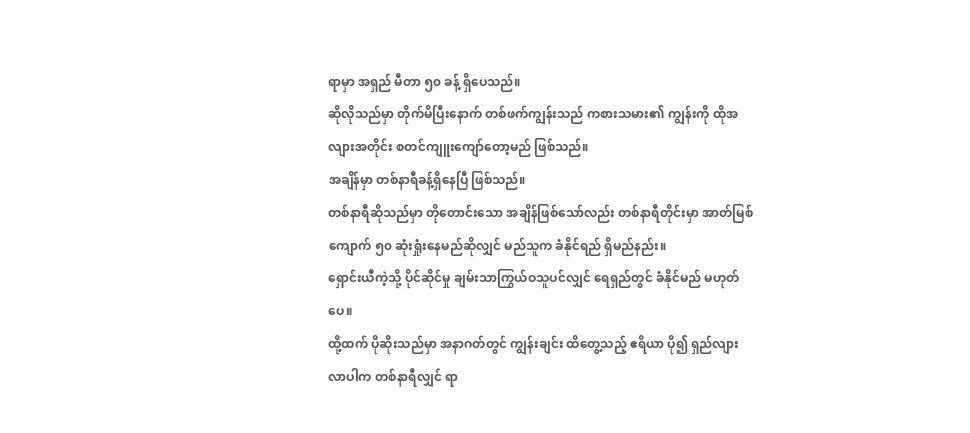ရာမှာ အရှည် မီတာ ၅၀ ခန့် ရှိပေသည်။
ဆိုလိုသည်မှာ တိုက်မိပြီးနောက် တစ်ဖက်ကျွန်းသည် ကစားသမား၏ ကျွန်းကို ထိုအလျားအတိုင်း စတင်ကျူးကျော်တော့မည် ဖြစ်သည်။
အချိန်မှာ တစ်နာရီခန့်ရှိနေပြီ ဖြစ်သည်။
တစ်နာရီဆိုသည်မှာ တိုတောင်းသော အချိန်ဖြစ်သော်လည်း တစ်နာရီတိုင်းမှာ အာတ်မြစ်ကျောက် ၅၀ ဆုံးရှုံးနေမည်ဆိုလျှင် မည်သူက ခံနိုင်ရည် ရှိမည်နည်း။
ရှောင်းယီကဲ့သို့ ပိုင်ဆိုင်မှု ချမ်းသာကြွယ်ဝသူပင်လျှင် ရေရှည်တွင် ခံနိုင်မည် မဟုတ်ပေ။
ထို့ထက် ပိုဆိုးသည်မှာ အနာဂတ်တွင် ကျွန်းချင်း ထိတွေ့သည့် ဧရိယာ ပို၍ ရှည်လျားလာပါက တစ်နာရီလျှင် ရာ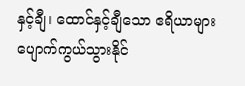နှင့်ချီ၊ ထောင်နှင့်ချီသော ဧရိယာများ ပျောက်ကွယ်သွားနိုင်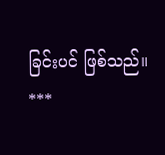ခြင်းပင် ဖြစ်သည်။
***